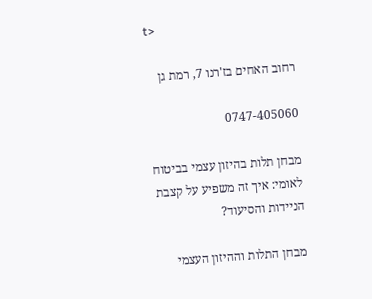t>

רחוב האחים בז'רנו 7, רמת גן

0747-405060

מבחן תלות בהיזון עצמי בביטוח לאומי: איך זה משפיע על קצבת הניידות והסיעוד?

מבחן התלות וההיזון העצמי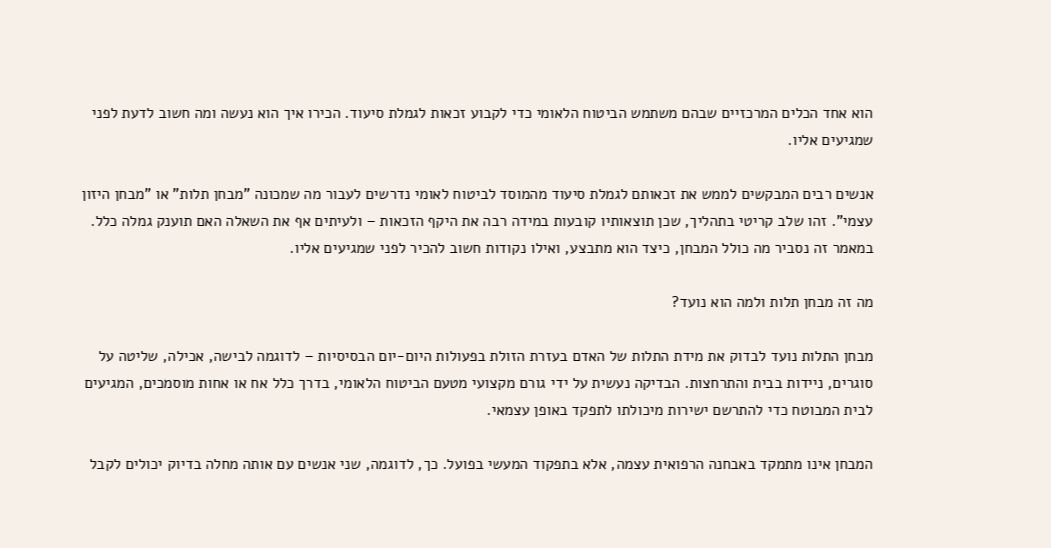הוא אחד הכלים המרכזיים שבהם משתמש הביטוח הלאומי כדי לקבוע זכאות לגמלת סיעוד. הכירו איך הוא נעשה ומה חשוב לדעת לפני שמגיעים אליו.

אנשים רבים המבקשים לממש את זכאותם לגמלת סיעוד מהמוסד לביטוח לאומי נדרשים לעבור מה שמכונה "מבחן תלות" או "מבחן היזון עצמי". זהו שלב קריטי בתהליך, שכן תוצאותיו קובעות במידה רבה את היקף הזכאות – ולעיתים אף את השאלה האם תוענק גמלה כלל. במאמר זה נסביר מה כולל המבחן, כיצד הוא מתבצע, ואילו נקודות חשוב להכיר לפני שמגיעים אליו.

מה זה מבחן תלות ולמה הוא נועד?

מבחן התלות נועד לבדוק את מידת התלות של האדם בעזרת הזולת בפעולות היום-יום הבסיסיות – לדוגמה לבישה, אכילה, שליטה על סוגרים, ניידות בבית והתרחצות. הבדיקה נעשית על ידי גורם מקצועי מטעם הביטוח הלאומי, בדרך כלל אח או אחות מוסמכים, המגיעים לבית המבוטח כדי להתרשם ישירות מיכולתו לתפקד באופן עצמאי.

המבחן אינו מתמקד באבחנה הרפואית עצמה, אלא בתפקוד המעשי בפועל. כך, לדוגמה, שני אנשים עם אותה מחלה בדיוק יכולים לקבל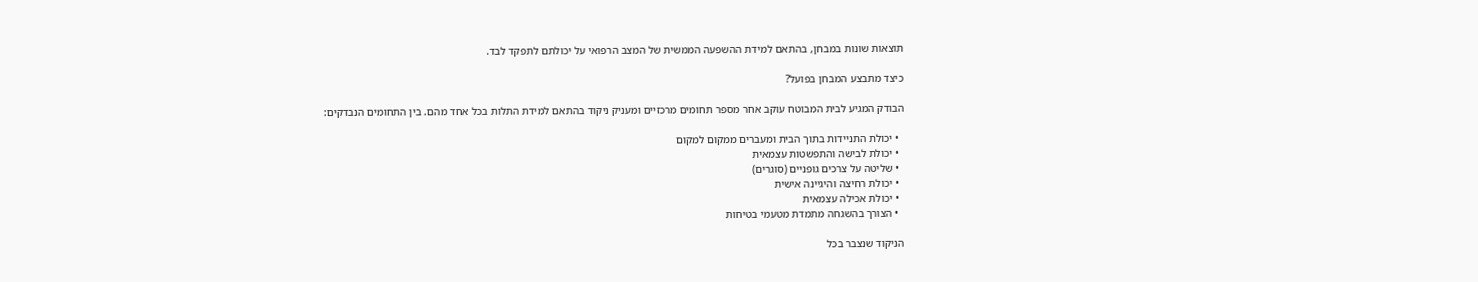תוצאות שונות במבחן, בהתאם למידת ההשפעה הממשית של המצב הרפואי על יכולתם לתפקד לבד.

כיצד מתבצע המבחן בפועל?

הבודק המגיע לבית המבוטח עוקב אחר מספר תחומים מרכזיים ומעניק ניקוד בהתאם למידת התלות בכל אחד מהם. בין התחומים הנבדקים:

  • יכולת התניידות בתוך הבית ומעברים ממקום למקום
  • יכולת לבישה והתפשטות עצמאית
  • שליטה על צרכים גופניים (סוגרים)
  • יכולת רחיצה והיגיינה אישית
  • יכולת אכילה עצמאית
  • הצורך בהשגחה מתמדת מטעמי בטיחות

הניקוד שנצבר בכל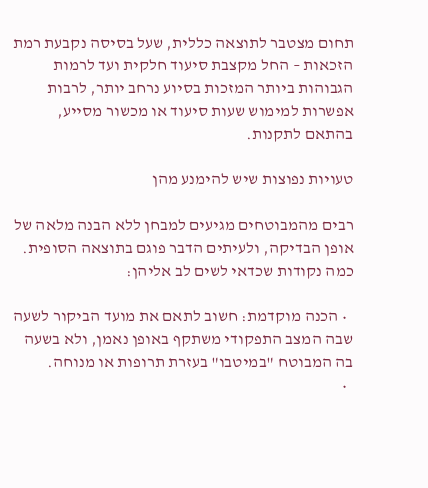תחום מצטבר לתוצאה כללית, שעל בסיסה נקבעת רמת הזכאות – החל מקצבת סיעוד חלקית ועד לרמות הגבוהות ביותר המזכות בסיוע נרחב יותר, לרבות אפשרות למימוש שעות סיעוד או מכשור מסייע, בהתאם לתקנות.

טעויות נפוצות שיש להימנע מהן

רבים מהמבוטחים מגיעים למבחן ללא הבנה מלאה של אופן הבדיקה, ולעיתים הדבר פוגם בתוצאה הסופית. כמה נקודות שכדאי לשים לב אליהן:

  • הכנה מוקדמת: חשוב לתאם את מועד הביקור לשעה שבה המצב התפקודי משתקף באופן נאמן, ולא בשעה בה המבוטח "במיטבו" בעזרת תרופות או מנוחה.
  •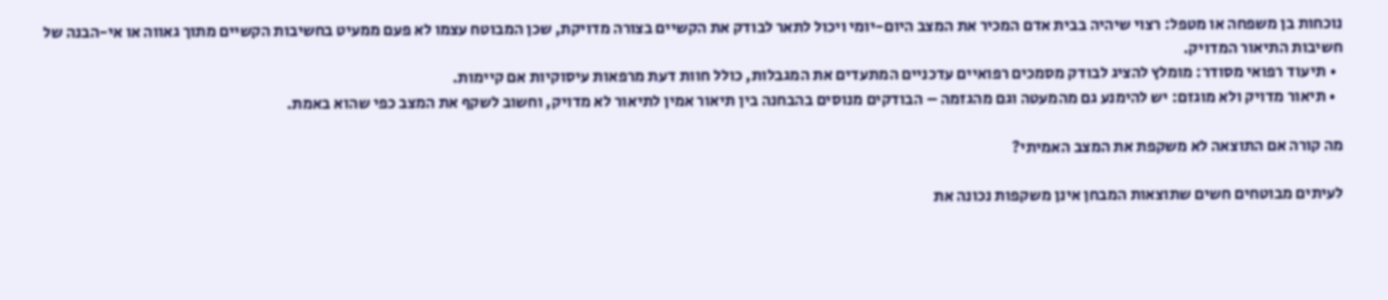נוכחות בן משפחה או מטפל: רצוי שיהיה בבית אדם המכיר את המצב היום-יומי ויכול לתאר לבודק את הקשיים בצורה מדויקת, שכן המבוטח עצמו לא פעם ממעיט בחשיבות הקשיים מתוך גאווה או אי-הבנה של חשיבות התיאור המדויק.
  • תיעוד רפואי מסודר: מומלץ להציג לבודק מסמכים רפואיים עדכניים המתעדים את המגבלות, כולל חוות דעת מרפאות עיסוקיות אם קיימות.
  • תיאור מדויק ולא מוגזם: יש להימנע גם מהמעטה וגם מהגזמה – הבודקים מנוסים בהבחנה בין תיאור אמין לתיאור לא מדויק, וחשוב לשקף את המצב כפי שהוא באמת.

מה קורה אם התוצאה לא משקפת את המצב האמיתי?

לעיתים מבוטחים חשים שתוצאות המבחן אינן משקפות נכונה את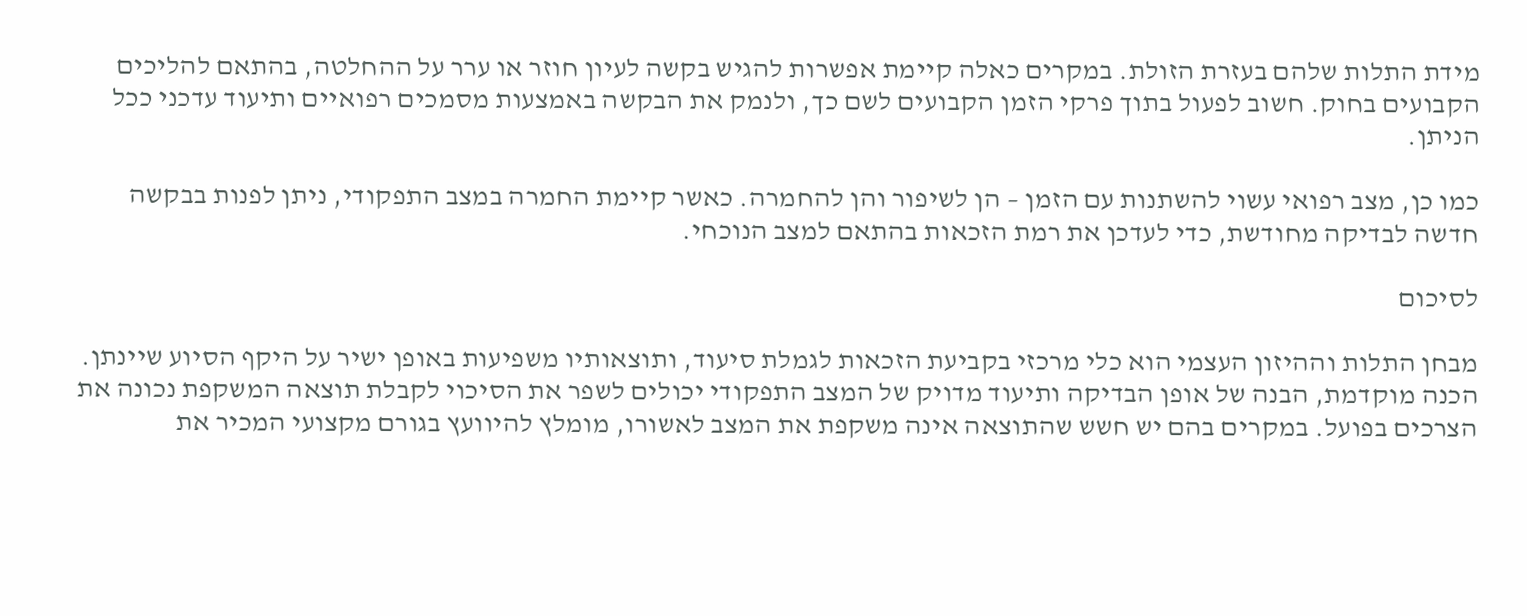מידת התלות שלהם בעזרת הזולת. במקרים כאלה קיימת אפשרות להגיש בקשה לעיון חוזר או ערר על ההחלטה, בהתאם להליכים הקבועים בחוק. חשוב לפעול בתוך פרקי הזמן הקבועים לשם כך, ולנמק את הבקשה באמצעות מסמכים רפואיים ותיעוד עדכני ככל הניתן.

כמו כן, מצב רפואי עשוי להשתנות עם הזמן – הן לשיפור והן להחמרה. כאשר קיימת החמרה במצב התפקודי, ניתן לפנות בבקשה חדשה לבדיקה מחודשת, כדי לעדכן את רמת הזכאות בהתאם למצב הנוכחי.

לסיכום

מבחן התלות וההיזון העצמי הוא כלי מרכזי בקביעת הזכאות לגמלת סיעוד, ותוצאותיו משפיעות באופן ישיר על היקף הסיוע שיינתן. הכנה מוקדמת, הבנה של אופן הבדיקה ותיעוד מדויק של המצב התפקודי יכולים לשפר את הסיכוי לקבלת תוצאה המשקפת נכונה את הצרכים בפועל. במקרים בהם יש חשש שהתוצאה אינה משקפת את המצב לאשורו, מומלץ להיוועץ בגורם מקצועי המכיר את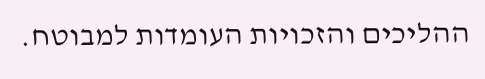ההליכים והזכויות העומדות למבוטח.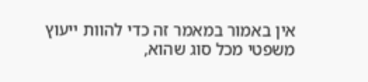אין באמור במאמר זה כדי להוות ייעוץ משפטי מכל סוג שהוא,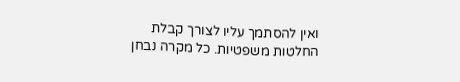ואין להסתמך עליו לצורך קבלת החלטות משפטיות. כל מקרה נבחן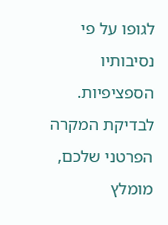לגופו על פי נסיבותיו הספציפיות. לבדיקת המקרה הפרטני שלכם, מומלץ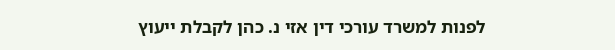לפנות למשרד עורכי דין אזי נ. כהן לקבלת ייעוץ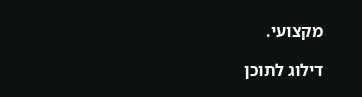מקצועי.

דילוג לתוכן